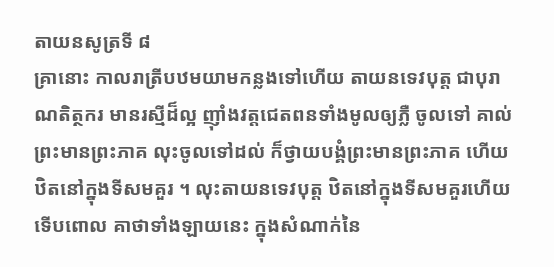តាយនសូត្រទី ៨
គ្រានោះ កាលរាត្រីបឋមយាមកន្លងទៅហើយ តាយនទេវបុត្ត ជាបុរាណតិត្ថករ មានរស្មីដ៏ល្អ ញ៉ាំងវត្តជេតពនទាំងមូលឲ្យភ្លឺ ចូលទៅ គាល់ព្រះមានព្រះភាគ លុះចូលទៅដល់ ក៏ថ្វាយបង្គំព្រះមានព្រះភាគ ហើយ ឋិតនៅក្នុងទីសមគួរ ។ លុះតាយនទេវបុត្ត ឋិតនៅក្នុងទីសមគួរហើយ ទើបពោល គាថាទាំងឡាយនេះ ក្នុងសំណាក់នៃ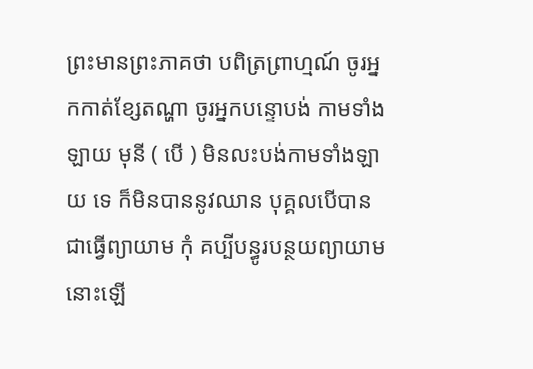ព្រះមានព្រះភាគថា បពិត្រព្រាហ្មណ៍ ចូរអ្នកកាត់ខ្សែតណ្ហា ចូរអ្នកបន្ទោបង់ កាមទាំងឡាយ មុនី ( បើ ) មិនលះបង់កាមទាំងឡាយ ទេ ក៏មិនបាននូវឈាន បុគ្គលបើបានជាធ្វើព្យាយាម កុំ គប្បីបន្ធូរបន្ថយព្យាយាមនោះឡើ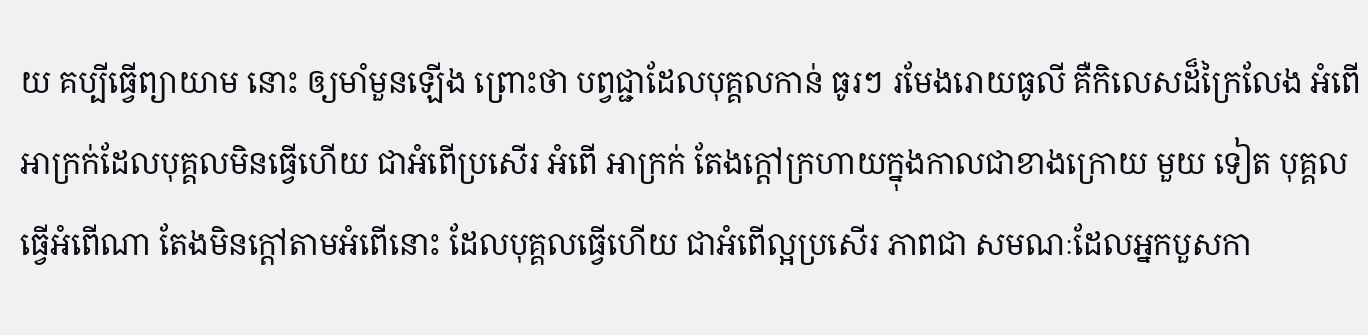យ គប្បីធ្វើព្យាយាម នោះ ឲ្យមាំមួនឡើង ព្រោះថា បព្វជ្ជាដែលបុគ្គលកាន់ ធូរៗ រមែងរោយធូលី គឺកិលេសដ៏ក្រៃលែង អំពើ អាក្រក់ដែលបុគ្គលមិនធ្វើហើយ ជាអំពើប្រសើរ អំពើ អាក្រក់ តែងក្តៅក្រហាយក្នុងកាលជាខាងក្រោយ មួយ ទៀត បុគ្គលធ្វើអំពើណា តែងមិនក្តៅតាមអំពើនោះ ដែលបុគ្គលធ្វើហើយ ជាអំពើល្អប្រសើរ ភាពជា សមណៈដែលអ្នកបួសកា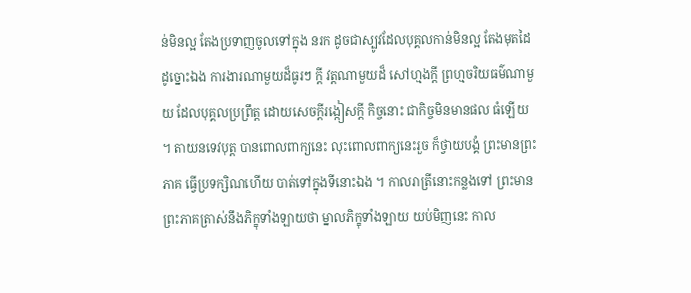ន់មិនល្អ តែងប្រទាញចូលទៅក្នុង នរក ដូចជាស្បូវដែលបុគ្គលកាន់មិនល្អ តែងមុតដៃ ដូច្នោះឯង ការងារណាមួយដ៏ធូរៗ ក្តី វត្តណាមួយដ៏ សៅហ្មងក្តី ព្រហ្មចរិយធម៌ណាមួយ ដែលបុគ្គលប្រព្រឹត្ត ដោយសេចក្តីរង្កៀសក្តី កិច្ចនោះ ជាកិច្ចមិនមានផល ធំឡើយ ។ តាយនទេវបុត្ត បានពោលពាក្យនេះ លុះពោលពាក្យនេះរួច ក៏ថ្វាយបង្គំ ព្រះមានព្រះភាគ ធ្វើប្រទក្សិណហើយ បាត់ទៅក្នុងទីនោះឯង ។ កាលរាត្រីនោះកន្លងទៅ ព្រះមានព្រះភាគត្រាស់នឹងភិក្ខុទាំងឡាយថា ម្នាលភិក្ខុទាំងឡាយ យប់មិញនេះ កាល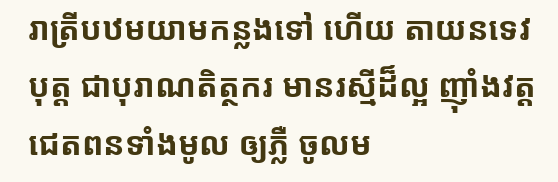រាត្រីបឋមយាមកន្លងទៅ ហើយ តាយនទេវបុត្ត ជាបុរាណតិត្ថករ មានរស្មីដ៏ល្អ ញ៉ាំងវត្តជេតពនទាំងមូល ឲ្យភ្លឺ ចូលម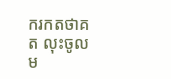ករកតថាគត លុះចូលម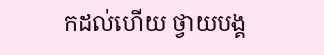កដល់ហើយ ថ្វាយបង្គ